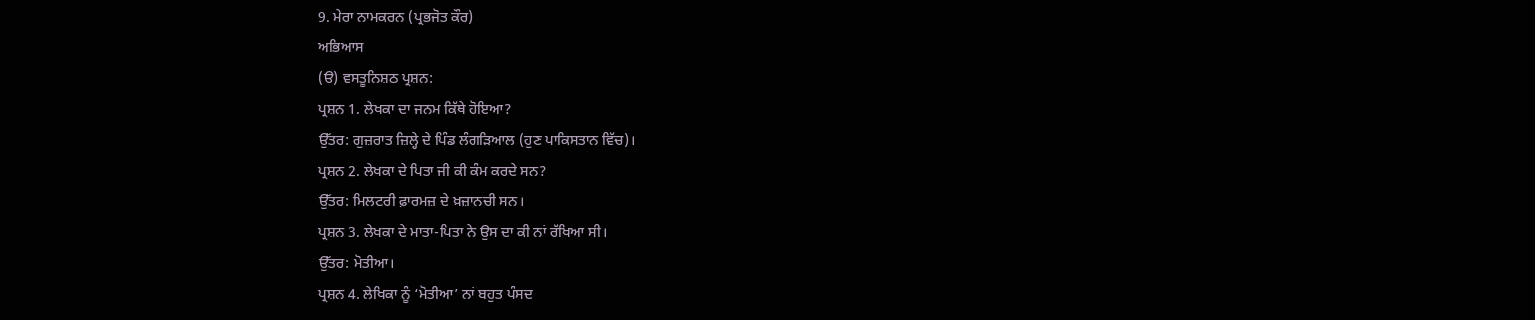9. ਮੇਰਾ ਨਾਮਕਰਨ (ਪ੍ਰਭਜੋਤ ਕੌਰ)
ਅਭਿਆਸ
(ੳ) ਵਸਤੂਨਿਸ਼ਠ ਪ੍ਰਸ਼ਨ:
ਪ੍ਰਸ਼ਨ 1. ਲੇਖਕਾ ਦਾ ਜਨਮ ਕਿੱਥੇ ਹੋਇਆ?
ਉੱਤਰ: ਗੁਜ਼ਰਾਤ ਜ਼ਿਲ੍ਹੇ ਦੇ ਪਿੰਡ ਲੰਗੜਿਆਲ (ਹੁਣ ਪਾਕਿਸਤਾਨ ਵਿੱਚ)।
ਪ੍ਰਸ਼ਨ 2. ਲੇਖਕਾ ਦੇ ਪਿਤਾ ਜੀ ਕੀ ਕੰਮ ਕਰਦੇ ਸਨ?
ਉੱਤਰ: ਮਿਲਟਰੀ ਫ਼ਾਰਮਜ਼ ਦੇ ਖ਼ਜ਼ਾਨਚੀ ਸਨ।
ਪ੍ਰਸ਼ਨ 3. ਲੇਖਕਾ ਦੇ ਮਾਤਾ-ਪਿਤਾ ਨੇ ਉਸ ਦਾ ਕੀ ਨਾਂ ਰੱਖਿਆ ਸੀ।
ਉੱਤਰ: ਮੋਤੀਆ।
ਪ੍ਰਸ਼ਨ 4. ਲੇਖਿਕਾ ਨੂੰ ‘ਮੋਤੀਆ’ ਨਾਂ ਬਹੁਤ ਪੰਸਦ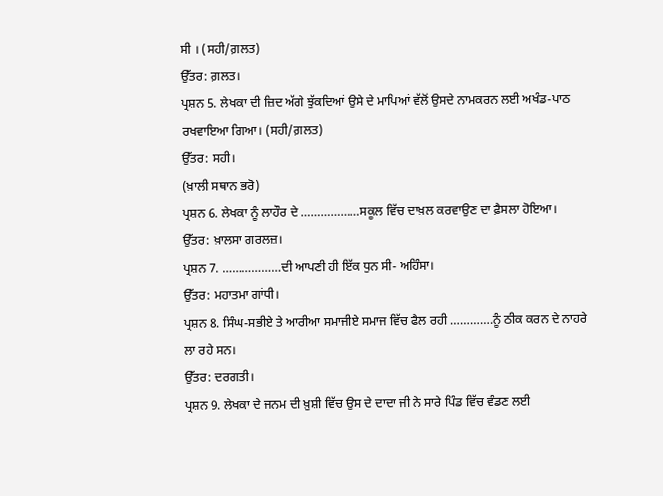ਸੀ । (ਸਹੀ/ਗ਼ਲਤ)
ਉੱਤਰ: ਗ਼ਲਤ।
ਪ੍ਰਸ਼ਨ 5. ਲੇਖਕਾ ਦੀ ਜ਼ਿਦ ਅੱਗੇ ਝੁੱਕਦਿਆਂ ਉਸੇ ਦੇ ਮਾਪਿਆਂ ਵੱਲੋਂ ਉਸਦੇ ਨਾਮਕਰਨ ਲਈ ਅਖੰਡ-ਪਾਠ ਰਖਵਾਇਆ ਗਿਆ। (ਸਹੀ/ਗ਼ਲਤ)
ਉੱਤਰ: ਸਹੀ।
(ਖ਼ਾਲੀ ਸਥਾਨ ਭਰੋ)
ਪ੍ਰਸ਼ਨ 6. ਲੇਖਕਾ ਨੂੰ ਲਾਹੌਰ ਦੇ ………………ਸਕੂਲ ਵਿੱਚ ਦਾਖ਼ਲ ਕਰਵਾਉਣ ਦਾ ਫ਼ੈਸਲਾ ਹੋਇਆ।
ਉੱਤਰ: ਖ਼ਾਲਸਾ ਗਰਲਜ਼।
ਪ੍ਰਸ਼ਨ 7. ………………ਦੀ ਆਪਣੀ ਹੀ ਇੱਕ ਧੁਨ ਸੀ- ਅਹਿੰਸਾ।
ਉੱਤਰ: ਮਹਾਤਮਾ ਗਾਂਧੀ।
ਪ੍ਰਸ਼ਨ 8. ਸਿੰਘ-ਸਭੀਏ ਤੇ ਆਰੀਆ ਸਮਾਜੀਏ ਸਮਾਜ ਵਿੱਚ ਫੈਲ ਰਹੀ ………….ਨੂੰ ਠੀਕ ਕਰਨ ਦੇ ਨਾਹਰੇ ਲਾ ਰਹੇ ਸਨ।
ਉੱਤਰ: ਦਰਗਤੀ।
ਪ੍ਰਸ਼ਨ 9. ਲੇਖਕਾ ਦੇ ਜਨਮ ਦੀ ਖ਼ੁਸ਼ੀ ਵਿੱਚ ਉਸ ਦੇ ਦਾਦਾ ਜੀ ਨੇ ਸਾਰੇ ਪਿੰਡ ਵਿੱਚ ਵੰਡਣ ਲਈ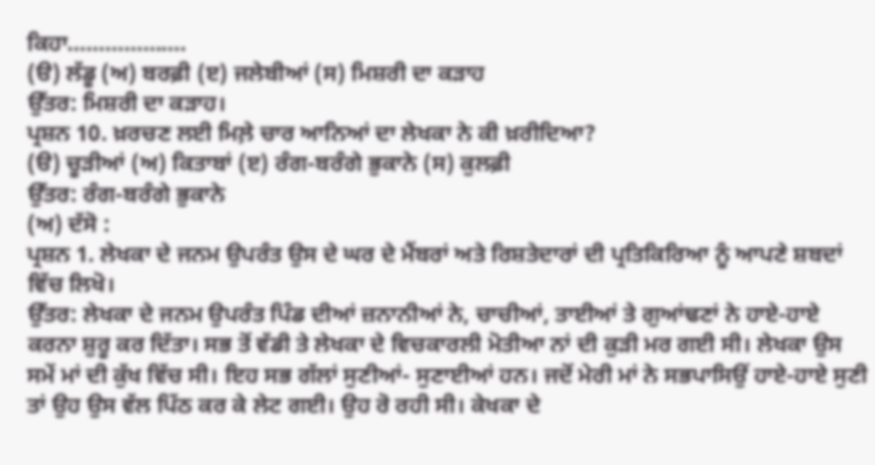ਕਿਹਾ……………….
(ੳ) ਲੱਡੂ (ਅ) ਬਰਫ਼ੀ (ੲ) ਜਲੇਬੀਆਂ (ਸ) ਮਿਸ਼ਰੀ ਦਾ ਕੜਾਹ
ਉੱਤਰ: ਮਿਸ਼ਰੀ ਦਾ ਕੜਾਹ।
ਪ੍ਰਸ਼ਨ 10. ਖ਼ਰਚਣ ਲਈ ਮਿਲ਼ੇ ਚਾਰ ਆਨਿਆਂ ਦਾ ਲੇਖਕਾ ਨੇ ਕੀ ਖ਼ਰੀਦਿਆ?
(ੳ) ਚੂੜੀਆਂ (ਅ) ਕਿਤਾਬਾਂ (ੲ) ਰੰਗ-ਬਰੰਗੇ ਭੁਕਾਨੇ (ਸ) ਕੁਲਫ਼ੀ
ਉੱਤਰ: ਰੰਗ-ਬਰੰਗੇ ਭੁਕਾਨੇ
(ਅ) ਦੱਸੋ :
ਪ੍ਰਸ਼ਨ 1. ਲੇਖਕਾ ਦੇ ਜਨਮ ਉਪਰੰਤ ਉਸ ਦੇ ਘਰ ਦੇ ਮੈਂਬਰਾਂ ਅਤੇ ਰਿਸ਼ਤੇਦਾਰਾਂ ਦੀ ਪ੍ਰਤਿਕਿਰਿਆ ਨੂੰ ਆਪਣੇ ਸ਼ਬਦਾਂ ਵਿੱਚ ਲਿਖੋ।
ਉੱਤਰ: ਲੇਖਕਾ ਦੇ ਜਨਮ ਉਪਰੰਤ ਪਿੰਡ ਦੀਆਂ ਜ਼ਨਾਨੀਆਂ ਨੇ, ਚਾਚੀਆਂ, ਤਾਈਆਂ ਤੇ ਗੁਆਂਢਣਾਂ ਨੇ ਹਾਏ-ਹਾਏ ਕਰਨਾ ਸ਼ੁਰੂ ਕਰ ਦਿੱਤਾ। ਸਭ ਤੋਂ ਵੱਡੀ ਤੇ ਲੇਖਕਾ ਦੇ ਵਿਚਕਾਰਲੀ ਮੋਤੀਆ ਨਾਂ ਦੀ ਕੁੜੀ ਮਰ ਗਈ ਸੀ। ਲੇਖਕਾ ਉਸ ਸਮੇਂ ਮਾਂ ਦੀ ਕੁੱਖ ਵਿੱਚ ਸੀ। ਇਹ ਸਭ ਗੱਲਾਂ ਸੁਣੀਆਂ- ਸੁਣਾਈਆਂ ਹਨ। ਜਦੋਂ ਮੇਰੀ ਮਾਂ ਨੇ ਸਭਪਾਸਿਉਂ ਹਾਏ-ਹਾਏ ਸੁਣੀ ਤਾਂ ਉਹ ਉਸ ਵੱਲ ਪਿੱਠ ਕਰ ਕੇ ਲੇਟ ਗਈ। ਉਹ ਰੋ ਰਹੀ ਸੀ। ਕੇਖਕਾ ਦੇ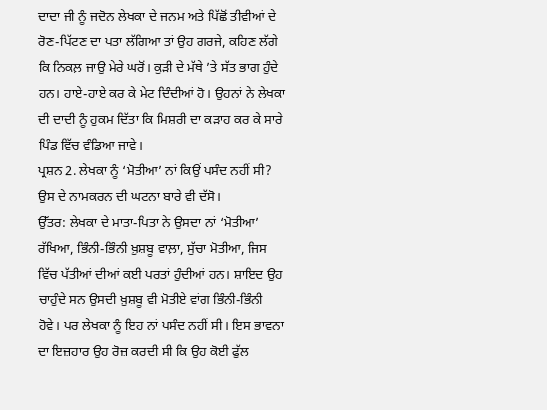ਦਾਦਾ ਜੀ ਨੂੰ ਜਦੋਨ ਲੇਖਕਾ ਦੇ ਜਨਮ ਅਤੇ ਪਿੱਛੋਂ ਤੀਵੀਆਂ ਦੇ ਰੋਣ-ਪਿੱਟਣ ਦਾ ਪਤਾ ਲੱਗਿਆ ਤਾਂ ਉਹ ਗਰਜੇ, ਕਹਿਣ ਲੱਗੇ ਕਿ ਨਿਕਲ਼ ਜਾਉ ਮੇਰੇ ਘਰੋਂ। ਕੁੜੀ ਦੇ ਮੱਥੇ ’ਤੇ ਸੱਤ ਭਾਗ ਹੁੰਦੇ ਹਨ। ਹਾਏ-ਹਾਏ ਕਰ ਕੇ ਮੇਟ ਦਿੰਦੀਆਂ ਹੋ। ਉਹਨਾਂ ਨੇ ਲੇਖਕਾ ਦੀ ਦਾਦੀ ਨੂੰ ਹੁਕਮ ਦਿੱਤਾ ਕਿ ਮਿਸ਼ਰੀ ਦਾ ਕੜਾਹ ਕਰ ਕੇ ਸਾਰੇ ਪਿੰਡ ਵਿੱਚ ਵੰਡਿਆ ਜਾਵੇ।
ਪ੍ਰਸ਼ਨ 2. ਲੇਖਕਾ ਨੂੰ ‘ਮੋਤੀਆ’ ਨਾਂ ਕਿਉਂ ਪਸੰਦ ਨਹੀਂ ਸੀ? ਉਸ ਦੇ ਨਾਮਕਰਨ ਦੀ ਘਟਨਾ ਬਾਰੇ ਵੀ ਦੱਸੋ।
ਉੱਤਰ: ਲੇਖਕਾ ਦੇ ਮਾਤਾ-ਪਿਤਾ ਨੇ ਉਸਦਾ ਨਾਂ ‘ਮੋਤੀਆ’ ਰੱਖਿਆ, ਭਿੰਨੀ-ਭਿੰਨੀ ਖ਼ੁਸ਼ਬੂ ਵਾਲ਼ਾ, ਸੁੱਚਾ ਮੋਤੀਆ, ਜਿਸ ਵਿੱਚ ਪੱਤੀਆਂ ਦੀਆਂ ਕਈ ਪਰਤਾਂ ਹੁੰਦੀਆਂ ਹਨ। ਸ਼ਾਇਦ ਉਹ ਚਾਹੁੰਦੇ ਸਨ ਉਸਦੀ ਖ਼ੁਸ਼ਬੂ ਵੀ ਮੋਤੀਏ ਵਾਂਗ ਭਿੰਨੀ-ਭਿੰਨੀ ਹੋਵੇ। ਪਰ ਲੇਖਕਾ ਨੂੰ ਇਹ ਨਾਂ ਪਸੰਦ ਨਹੀਂ ਸੀ। ਇਸ ਭਾਵਨਾ ਦਾ ਇਜ਼ਹਾਰ ਉਹ ਰੋਜ਼ ਕਰਦੀ ਸੀ ਕਿ ਉਹ ਕੋਈ ਫੁੱਲ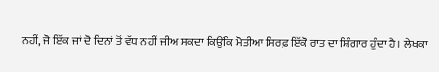ਨਹੀਂ, ਜੋ ਇੱਕ ਜਾਂ ਦੋ ਦਿਨਾਂ ਤੋਂ ਵੱਧ ਨਹੀਂ ਜੀਅ ਸਕਦਾ ਕਿਉਂਕਿ ਮੋਤੀਆ ਸਿਰਫ਼ ਇੱਕੋ ਰਾਤ ਦਾ ਸ਼ਿੰਗਾਰ ਹੁੰਦਾ ਹੈ। ਲੇਖਕਾ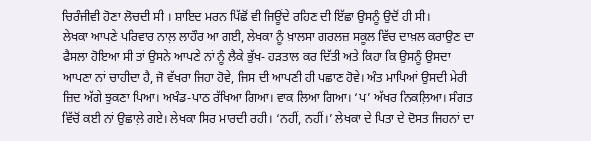ਚਿਰੰਜੀਵੀ ਹੋਣਾ ਲੋਚਦੀ ਸੀ । ਸ਼ਾਇਦ ਮਰਨ ਪਿੱਛੋਂ ਵੀ ਜਿਊਂਦੇ ਰਹਿਣ ਦੀ ਇੱਛਾ ਉਸਨੂੰ ਉਦੋਂ ਹੀ ਸੀ।
ਲੇਖਕਾ ਆਪਣੇ ਪਰਿਵਾਰ ਨਾਲ਼ ਲਾਹੌਰ ਆ ਗਈ, ਲੇਖਕਾ ਨੂੰ ਖ਼ਾਲਸਾ ਗਰਲਜ਼ ਸਕੂਲ ਵਿੱਚ ਦਾਖ਼ਲ ਕਰਾਉਣ ਦਾ ਫੈਸਲਾ ਹੋਇਆ ਸੀ ਤਾਂ ਉਸਨੇ ਆਪਣੇ ਨਾਂ ਨੂੰ ਲੈਕੇ ਭੁੱਖ- ਹੜਤਾਲ ਕਰ ਦਿੱਤੀ ਅਤੇ ਕਿਹਾ ਕਿ ਉਸਨੂੰ ਉਸਦਾ ਆਪਣਾ ਨਾਂ ਚਾਹੀਦਾ ਹੈ, ਜੋ ਵੱਖਰਾ ਜਿਹਾ ਹੋਵੇ, ਜਿਸ ਦੀ ਆਪਣੀ ਹੀ ਪਛਾਣ ਹੋਵੇ। ਅੰਤ ਮਾਪਿਆਂ ਉਸਦੀ ਮੇਰੀ ਜ਼ਿਦ ਅੱਗੇ ਝੁਕਣਾ ਪਿਆ। ਅਖੰਡ-ਪਾਠ ਰੱਖਿਆ ਗਿਆ। ਵਾਕ ਲਿਆ ਗਿਆ। ‘ਪ’ ਅੱਖਰ ਨਿਕਲ਼ਿਆ। ਸੰਗਤ ਵਿੱਚੋਂ ਕਈ ਨਾਂ ਉਛਾਲ਼ੇ ਗਏ। ਲੇਖਕਾ ਸਿਰ ਮਾਰਦੀ ਰਹੀ। ‘ਨਹੀਂ, ਨਹੀਂ।’ ਲੇਖਕਾ ਦੇ ਪਿਤਾ ਦੇ ਦੋਸਤ ਜਿਹਨਾਂ ਦਾ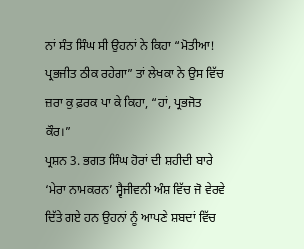ਨਾਂ ਸੰਤ ਸਿੰਘ ਸੀ ਉਹਨਾਂ ਨੇ ਕਿਹਾ “ਮੋਤੀਆ! ਪ੍ਰਭਜੀਤ ਠੀਕ ਰਹੇਗਾ” ਤਾਂ ਲੇਖਕਾ ਨੇ ਉਸ ਵਿੱਚ ਜ਼ਰਾ ਕੁ ਫ਼ਰਕ ਪਾ ਕੇ ਕਿਹਾ, “ਹਾਂ, ਪ੍ਰਭਜੋਤ ਕੌਰ।”
ਪ੍ਰਸ਼ਨ 3. ਭਗਤ ਸਿੰਘ ਹੋਰਾਂ ਦੀ ਸ਼ਹੀਦੀ ਬਾਰੇ ‘ਮੇਰਾ ਨਾਮਕਰਨ’ ਸ੍ਵੈਜੀਵਨੀ ਅੰਸ਼ ਵਿੱਚ ਜੋ ਵੇਰਵੇ ਦਿੱਤੇ ਗਏ ਹਨ ਉਹਨਾਂ ਨੂੰ ਆਪਣੇ ਸ਼ਬਦਾਂ ਵਿੱਚ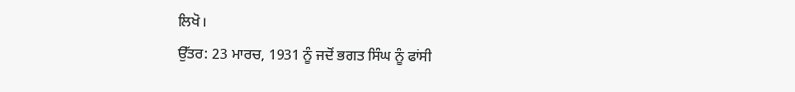ਲਿਖੋ।
ਉੱਤਰ: 23 ਮਾਰਚ, 1931 ਨੂੰ ਜਦੋਂ ਭਗਤ ਸਿੰਘ ਨੂੰ ਫਾਂਸੀ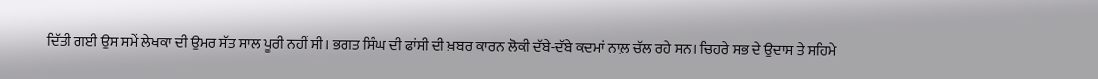ਦਿੱਤੀ ਗਈ ਉਸ ਸਮੇਂ ਲੇਖਕਾ ਦੀ ਉਮਰ ਸੱਤ ਸਾਲ ਪੂਰੀ ਨਹੀਂ ਸੀ। ਭਗਤ ਸਿੰਘ ਦੀ ਫਾਂਸੀ ਦੀ ਖ਼ਬਰ ਕਾਰਨ ਲੋਕੀ ਦੱਬੇ-ਦੱਬੇ ਕਦਮਾਂ ਨਾਲ਼ ਚੱਲ ਰਹੇ ਸਨ। ਚਿਹਰੇ ਸਭ ਦੇ ਉਦਾਸ ਤੇ ਸਹਿਮੇ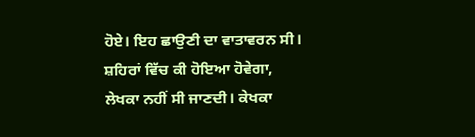ਹੋਏ। ਇਹ ਛਾਉਣੀ ਦਾ ਵਾਤਾਵਰਨ ਸੀ। ਸ਼ਹਿਰਾਂ ਵਿੱਚ ਕੀ ਹੋਇਆ ਹੋਵੇਗਾ, ਲੇਖਕਾ ਨਹੀਂ ਸੀ ਜਾਣਦੀ। ਕੇਖਕਾ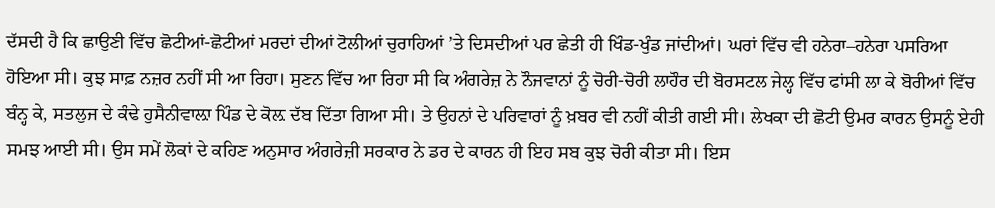ਦੱਸਦੀ ਹੈ ਕਿ ਛਾਉਣੀ ਵਿੱਚ ਛੋਟੀਆਂ-ਛੋਟੀਆਂ ਮਰਦਾਂ ਦੀਆਂ ਟੋਲੀਆਂ ਚੁਰਾਹਿਆਂ ’ਤੇ ਦਿਸਦੀਆਂ ਪਰ ਛੇਤੀ ਹੀ ਖਿੰਡ-ਖੁੰਡ ਜਾਂਦੀਆਂ। ਘਰਾਂ ਵਿੱਚ ਵੀ ਹਨੇਰਾ–ਹਨੇਰਾ ਪਸਰਿਆ ਹੋਇਆ ਸੀ। ਕੁਝ ਸਾਫ਼ ਨਜ਼ਰ ਨਹੀਂ ਸੀ ਆ ਰਿਹਾ। ਸੁਣਨ ਵਿੱਚ ਆ ਰਿਹਾ ਸੀ ਕਿ ਅੰਗਰੇਜ਼ ਨੇ ਨੌਜਵਾਨਾਂ ਨੂੰ ਚੋਰੀ-ਚੋਰੀ ਲਾਹੌਰ ਦੀ ਬੋਰਸਟਲ ਜੇਲ੍ਹ ਵਿੱਚ ਫਾਂਸੀ ਲਾ ਕੇ ਬੋਰੀਆਂ ਵਿੱਚ ਬੰਨ੍ਹ ਕੇ, ਸਤਲੁਜ ਦੇ ਕੰਢੇ ਹੁਸੈਨੀਵਾਲ਼ਾ ਪਿੰਡ ਦੇ ਕੋਲ਼ ਦੱਬ ਦਿੱਤਾ ਗਿਆ ਸੀ। ਤੇ ਉਹਨਾਂ ਦੇ ਪਰਿਵਾਰਾਂ ਨੂੰ ਖ਼ਬਰ ਵੀ ਨਹੀਂ ਕੀਤੀ ਗਈ ਸੀ। ਲੇਖਕਾ ਦੀ ਛੋਟੀ ਉਮਰ ਕਾਰਨ ਉਸਨੂੰ ਏਹੀ ਸਮਝ ਆਈ ਸੀ। ਉਸ ਸਮੇਂ ਲੋਕਾਂ ਦੇ ਕਹਿਣ ਅਨੁਸਾਰ ਅੰਗਰੇਜ਼ੀ ਸਰਕਾਰ ਨੇ ਡਰ ਦੇ ਕਾਰਨ ਹੀ ਇਹ ਸਬ ਕੁਝ ਚੋਰੀ ਕੀਤਾ ਸੀ। ਇਸ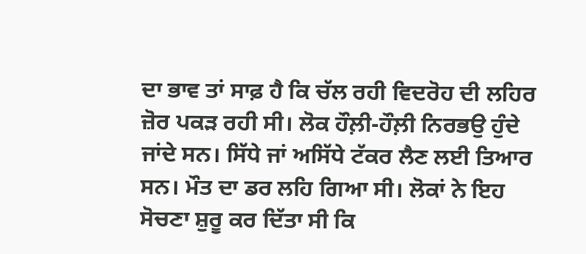ਦਾ ਭਾਵ ਤਾਂ ਸਾਫ਼ ਹੈ ਕਿ ਚੱਲ ਰਹੀ ਵਿਦਰੋਹ ਦੀ ਲਹਿਰ ਜ਼ੋਰ ਪਕੜ ਰਹੀ ਸੀ। ਲੋਕ ਹੌਲ਼ੀ-ਹੌਲ਼ੀ ਨਿਰਭਉ ਹੁੰਦੇ ਜਾਂਦੇ ਸਨ। ਸਿੱਧੇ ਜਾਂ ਅਸਿੱਧੇ ਟੱਕਰ ਲੈਣ ਲਈ ਤਿਆਰ ਸਨ। ਮੌਤ ਦਾ ਡਰ ਲਹਿ ਗਿਆ ਸੀ। ਲੋਕਾਂ ਨੇ ਇਹ ਸੋਚਣਾ ਸ਼ੁਰੂ ਕਰ ਦਿੱਤਾ ਸੀ ਕਿ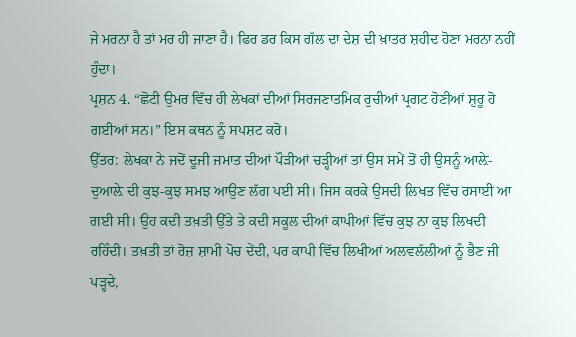ਜੇ ਮਰਨਾ ਹੈ ਤਾਂ ਮਰ ਹੀ ਜਾਣਾ ਹੈ। ਫਿਰ ਡਰ ਕਿਸ ਗੱਲ ਦਾ ਦੇਸ਼ ਦੀ ਖ਼ਾਤਰ ਸ਼ਹੀਦ ਹੋਣਾ ਮਰਨਾ ਨਹੀਂ ਹੁੰਦਾ।
ਪ੍ਰਸ਼ਨ 4. “ਛੋਟੀ ਉਮਰ ਵਿੱਚ ਹੀ ਲੇਖਕਾਂ ਦੀਆਂ ਸਿਰਜਣਾਤਮਿਕ ਰੁਚੀਆਂ ਪ੍ਰਗਟ ਹੋਣੀਆਂ ਸ਼ੁਰੂ ਹੋ ਗਈਆਂ ਸਨ।” ਇਸ ਕਥਨ ਨੂੰ ਸਪਸ਼ਟ ਕਰੋ।
ਉੱਤਰ: ਲੇਖਕਾ ਨੇ ਜਦੋਂ ਦੂਜੀ ਜਮਾਤ ਦੀਆਂ ਪੌੜੀਆਂ ਚੜ੍ਹੀਆਂ ਤਾਂ ਉਸ ਸਮੇਂ ਤੋਂ ਹੀ ਉਸਨੂੰ ਆਲ਼ੇ-ਦੁਆਲ਼ੇ ਦੀ ਕੁਝ-ਕੁਝ ਸਮਝ ਆਉਣ ਲੱਗ ਪਈ ਸੀ। ਜਿਸ ਕਰਕੇ ਉਸਦੀ ਲਿਖਤ ਵਿੱਚ ਰਸਾਈ ਆ ਗਈ ਸੀ। ਉਹ ਕਦੀ ਤਖ਼ਤੀ ਉੱਤੇ ਤੇ ਕਦੀ ਸਕੂਲ ਦੀਆਂ ਕਾਪੀਆਂ ਵਿੱਚ ਕੁਝ ਨਾ ਕੁਝ ਲਿਖਦੀ ਰਹਿੰਦੀ। ਤਖ਼ਤੀ ਤਾਂ ਰੋਜ਼ ਸ਼ਾਮੀ ਪੋਚ ਦੇਂਦੀ, ਪਰ ਕਾਪੀ ਵਿੱਚ ਲਿਖੀਆਂ ਅਲਵਲੱਲੀਆਂ ਨੂੰ ਭੈਣ ਜੀ ਪੜ੍ਹਦੇ,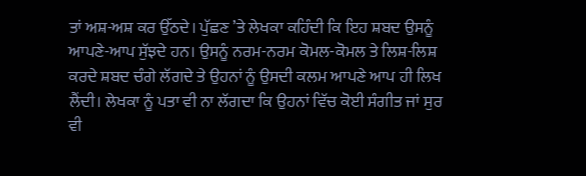ਤਾਂ ਅਸ਼-ਅਸ਼ ਕਰ ਉੱਠਦੇ। ਪੁੱਛਣ ’ਤੇ ਲੇਖਕਾ ਕਹਿੰਦੀ ਕਿ ਇਹ ਸ਼ਬਦ ਉਸਨੂੰ ਆਪਣੇ-ਆਪ ਸੁੱਝਦੇ ਹਨ। ਉਸਨੂੰ ਨਰਮ-ਨਰਮ ਕੋਮਲ-ਕੋਮਲ ਤੇ ਲਿਸ਼-ਲਿਸ਼ ਕਰਦੇ ਸ਼ਬਦ ਚੰਗੇ ਲੱਗਦੇ ਤੇ ਉਹਨਾਂ ਨੂੰ ਉਸਦੀ ਕਲਮ ਆਪਣੇ ਆਪ ਹੀ ਲਿਖ ਲੈਂਦੀ। ਲੇਖਕਾ ਨੂੰ ਪਤਾ ਵੀ ਨਾ ਲੱਗਦਾ ਕਿ ਉਹਨਾਂ ਵਿੱਚ ਕੋਈ ਸੰਗੀਤ ਜਾਂ ਸੁਰ ਵੀ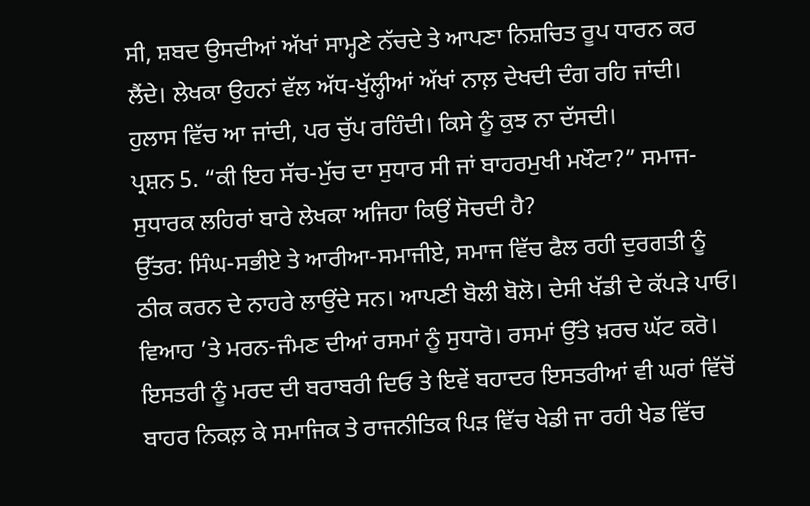ਸੀ, ਸ਼ਬਦ ਉਸਦੀਆਂ ਅੱਖਾਂ ਸਾਮ੍ਹਣੇ ਨੱਚਦੇ ਤੇ ਆਪਣਾ ਨਿਸ਼ਚਿਤ ਰੂਪ ਧਾਰਨ ਕਰ ਲੈਂਦੇ। ਲੇਖਕਾ ਉਹਨਾਂ ਵੱਲ ਅੱਧ-ਖੁੱਲ੍ਹੀਆਂ ਅੱਖਾਂ ਨਾਲ਼ ਦੇਖਦੀ ਦੰਗ ਰਹਿ ਜਾਂਦੀ। ਹੁਲਾਸ ਵਿੱਚ ਆ ਜਾਂਦੀ, ਪਰ ਚੁੱਪ ਰਹਿੰਦੀ। ਕਿਸੇ ਨੂੰ ਕੁਝ ਨਾ ਦੱਸਦੀ।
ਪ੍ਰਸ਼ਨ 5. “ਕੀ ਇਹ ਸੱਚ-ਮੁੱਚ ਦਾ ਸੁਧਾਰ ਸੀ ਜਾਂ ਬਾਹਰਮੁਖੀ ਮਖੌਟਾ?” ਸਮਾਜ-ਸੁਧਾਰਕ ਲਹਿਰਾਂ ਬਾਰੇ ਲੇਖਕਾ ਅਜਿਹਾ ਕਿਉਂ ਸੋਚਦੀ ਹੈ?
ਉੱਤਰ: ਸਿੰਘ-ਸਭੀਏ ਤੇ ਆਰੀਆ-ਸਮਾਜੀਏ, ਸਮਾਜ ਵਿੱਚ ਫੈਲ ਰਹੀ ਦੁਰਗਤੀ ਨੂੰ ਠੀਕ ਕਰਨ ਦੇ ਨਾਹਰੇ ਲਾਉਂਦੇ ਸਨ। ਆਪਣੀ ਬੋਲੀ ਬੋਲੋ। ਦੇਸੀ ਖੱਡੀ ਦੇ ਕੱਪੜੇ ਪਾਓ। ਵਿਆਹ ’ਤੇ ਮਰਨ-ਜੰਮਣ ਦੀਆਂ ਰਸਮਾਂ ਨੂੰ ਸੁਧਾਰੋ। ਰਸਮਾਂ ਉੱਤੇ ਖ਼ਰਚ ਘੱਟ ਕਰੋ। ਇਸਤਰੀ ਨੂੰ ਮਰਦ ਦੀ ਬਰਾਬਰੀ ਦਿਓ ਤੇ ਇਵੇਂ ਬਹਾਦਰ ਇਸਤਰੀਆਂ ਵੀ ਘਰਾਂ ਵਿੱਚੋਂ ਬਾਹਰ ਨਿਕਲ਼ ਕੇ ਸਮਾਜਿਕ ਤੇ ਰਾਜਨੀਤਿਕ ਪਿੜ ਵਿੱਚ ਖੇਡੀ ਜਾ ਰਹੀ ਖੇਡ ਵਿੱਚ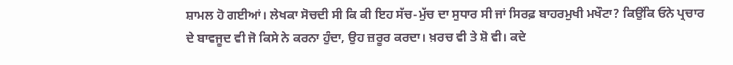ਸ਼ਾਮਲ ਹੋ ਗਈਆਂ। ਲੇਖਕਾ ਸੋਚਦੀ ਸੀ ਕਿ ਕੀ ਇਹ ਸੱਚ-ਮੁੱਚ ਦਾ ਸੁਧਾਰ ਸੀ ਜਾਂ ਸਿਰਫ਼ ਬਾਹਰਮੁਖੀ ਮਖੌਟਾ? ਕਿਉਂਕਿ ਓਨੇ ਪ੍ਰਚਾਰ ਦੇ ਬਾਵਜੂਦ ਵੀ ਜੋ ਕਿਸੇ ਨੇ ਕਰਨਾ ਹੁੰਦਾ, ਉਹ ਜ਼ਰੂਰ ਕਰਦਾ। ਖ਼ਰਚ ਵੀ ਤੇ ਸ਼ੋ ਵੀ। ਕਦੇ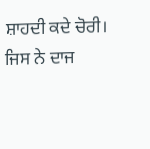ਸ਼ਾਹਦੀ ਕਦੇ ਚੋਰੀ। ਜਿਸ ਨੇ ਦਾਜ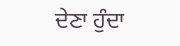ਦੇਣਾ ਹੁੰਦਾ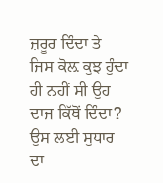ਜ਼ਰੂਰ ਦਿੰਦਾ ਤੇ ਜਿਸ ਕੋਲ਼ ਕੁਝ ਹੁੰਦਾ ਹੀ ਨਹੀਂ ਸੀ ਉਹ ਦਾਜ ਕਿੱਥੋਂ ਦਿੰਦਾ? ਉਸ ਲਈ ਸੁਧਾਰ ਦਾ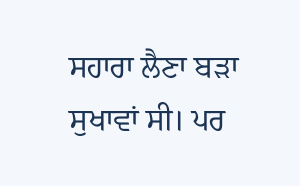ਸਹਾਰਾ ਲੈਣਾ ਬੜਾ ਸੁਖਾਵਾਂ ਸੀ। ਪਰ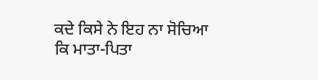ਕਦੇ ਕਿਸੇ ਨੇ ਇਹ ਨਾ ਸੋਚਿਆ ਕਿ ਮਾਤਾ-ਪਿਤਾ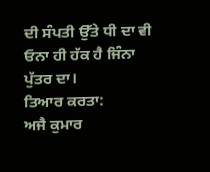ਦੀ ਸੰਪਤੀ ਉੱਤੇ ਧੀ ਦਾ ਵੀ ਓਨਾ ਹੀ ਹੱਕ ਹੈ ਜਿੰਨਾ ਪੁੱਤਰ ਦਾ।
ਤਿਆਰ ਕਰਤਾ:
ਅਜੈ ਕੁਮਾਰ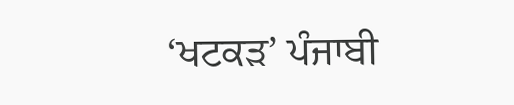‘ਖਟਕੜ’ ਪੰਜਾਬੀ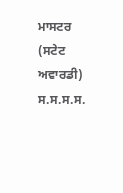ਮਾਸਟਰ (ਸਟੇਟ ਅਵਾਰਡੀ) ਸ.ਸ.ਸ.ਸ.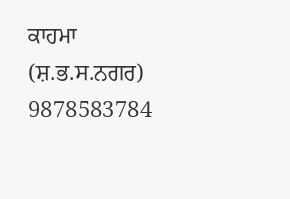ਕਾਹਮਾ (ਸ਼.ਭ.ਸ.ਨਗਰ) 9878583784